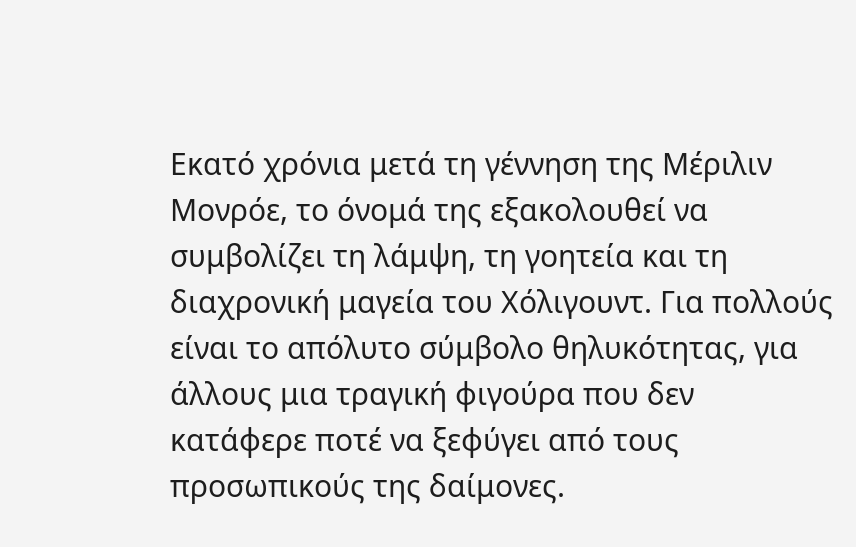Εκατό χρόνια μετά τη γέννηση της Μέριλιν Μονρόε, το όνομά της εξακολουθεί να συμβολίζει τη λάμψη, τη γοητεία και τη διαχρονική μαγεία του Χόλιγουντ. Για πολλούς είναι το απόλυτο σύμβολο θηλυκότητας, για άλλους μια τραγική φιγούρα που δεν κατάφερε ποτέ να ξεφύγει από τους προσωπικούς της δαίμονες.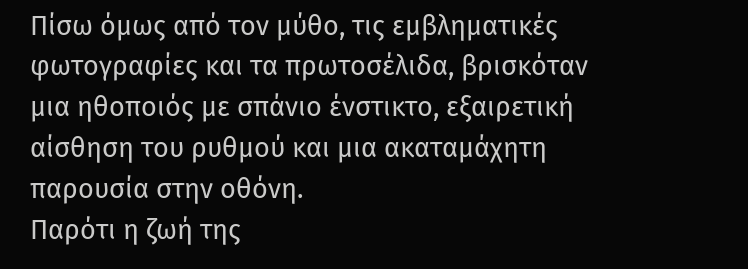Πίσω όμως από τον μύθο, τις εμβληματικές φωτογραφίες και τα πρωτοσέλιδα, βρισκόταν μια ηθοποιός με σπάνιο ένστικτο, εξαιρετική αίσθηση του ρυθμού και μια ακαταμάχητη παρουσία στην οθόνη.
Παρότι η ζωή της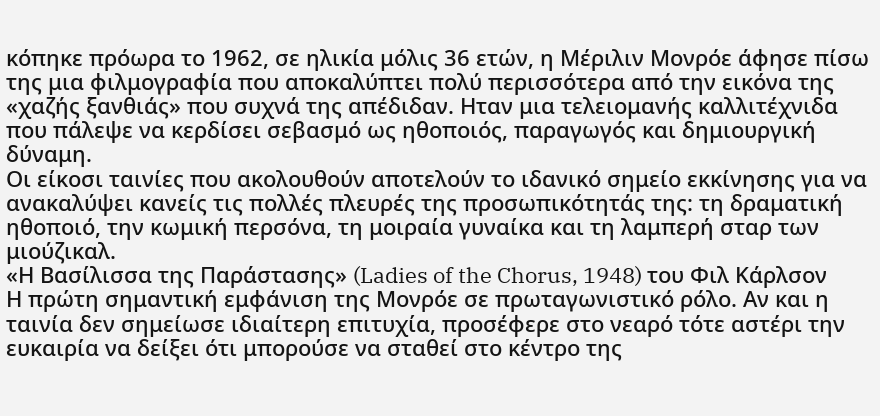κόπηκε πρόωρα το 1962, σε ηλικία μόλις 36 ετών, η Μέριλιν Μονρόε άφησε πίσω της μια φιλμογραφία που αποκαλύπτει πολύ περισσότερα από την εικόνα της «χαζής ξανθιάς» που συχνά της απέδιδαν. Ηταν μια τελειομανής καλλιτέχνιδα που πάλεψε να κερδίσει σεβασμό ως ηθοποιός, παραγωγός και δημιουργική δύναμη.
Οι είκοσι ταινίες που ακολουθούν αποτελούν το ιδανικό σημείο εκκίνησης για να ανακαλύψει κανείς τις πολλές πλευρές της προσωπικότητάς της: τη δραματική ηθοποιό, την κωμική περσόνα, τη μοιραία γυναίκα και τη λαμπερή σταρ των μιούζικαλ.
«Η Βασίλισσα της Παράστασης» (Ladies of the Chorus, 1948) του Φιλ Κάρλσον
Η πρώτη σημαντική εμφάνιση της Μονρόε σε πρωταγωνιστικό ρόλο. Αν και η ταινία δεν σημείωσε ιδιαίτερη επιτυχία, προσέφερε στο νεαρό τότε αστέρι την ευκαιρία να δείξει ότι μπορούσε να σταθεί στο κέντρο της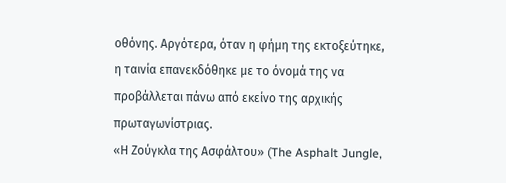οθόνης. Αργότερα, όταν η φήμη της εκτοξεύτηκε, η ταινία επανεκδόθηκε με το όνομά της να προβάλλεται πάνω από εκείνο της αρχικής πρωταγωνίστριας.
«Η Ζούγκλα της Ασφάλτου» (The Asphalt Jungle,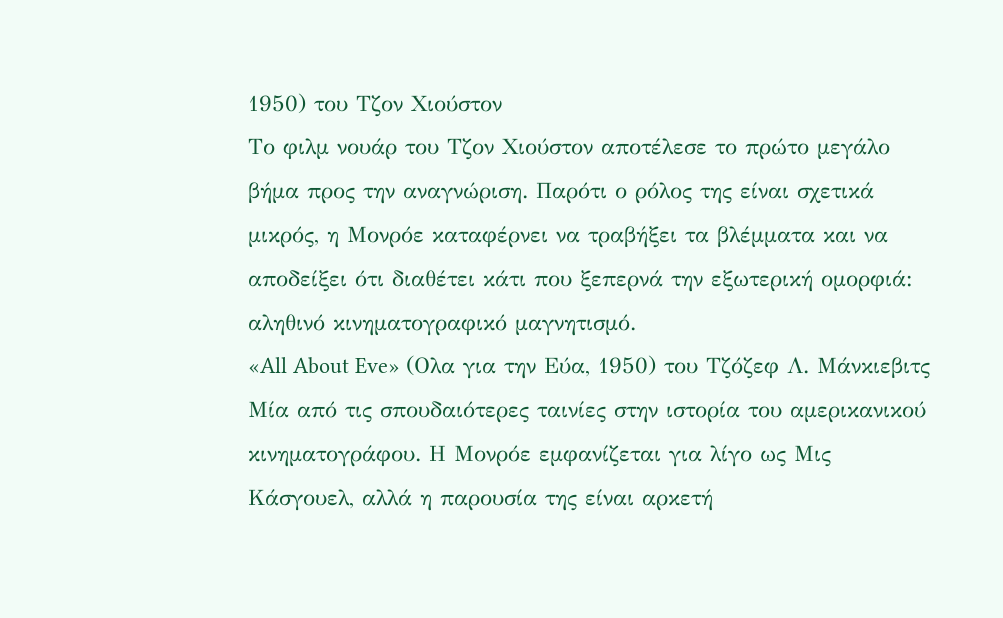1950) του Τζον Χιούστον
Το φιλμ νουάρ του Τζον Χιούστον αποτέλεσε το πρώτο μεγάλο βήμα προς την αναγνώριση. Παρότι ο ρόλος της είναι σχετικά μικρός, η Μονρόε καταφέρνει να τραβήξει τα βλέμματα και να αποδείξει ότι διαθέτει κάτι που ξεπερνά την εξωτερική ομορφιά: αληθινό κινηματογραφικό μαγνητισμό.
«All About Eve» (Ολα για την Εύα, 1950) του Τζόζεφ Λ. Μάνκιεβιτς
Μία από τις σπουδαιότερες ταινίες στην ιστορία του αμερικανικού κινηματογράφου. Η Μονρόε εμφανίζεται για λίγο ως Μις Κάσγουελ, αλλά η παρουσία της είναι αρκετή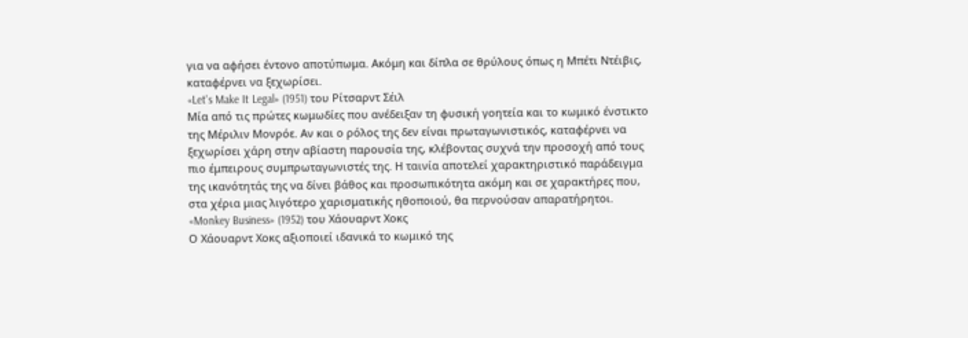για να αφήσει έντονο αποτύπωμα. Ακόμη και δίπλα σε θρύλους όπως η Μπέτι Ντέιβις, καταφέρνει να ξεχωρίσει.
«Let's Make It Legal» (1951) του Ρίτσαρντ Σέιλ
Μία από τις πρώτες κωμωδίες που ανέδειξαν τη φυσική γοητεία και το κωμικό ένστικτο της Μέριλιν Μονρόε. Αν και ο ρόλος της δεν είναι πρωταγωνιστικός, καταφέρνει να ξεχωρίσει χάρη στην αβίαστη παρουσία της, κλέβοντας συχνά την προσοχή από τους πιο έμπειρους συμπρωταγωνιστές της. Η ταινία αποτελεί χαρακτηριστικό παράδειγμα της ικανότητάς της να δίνει βάθος και προσωπικότητα ακόμη και σε χαρακτήρες που, στα χέρια μιας λιγότερο χαρισματικής ηθοποιού, θα περνούσαν απαρατήρητοι.
«Monkey Business» (1952) του Χάουαρντ Χοκς
Ο Χάουαρντ Χοκς αξιοποιεί ιδανικά το κωμικό της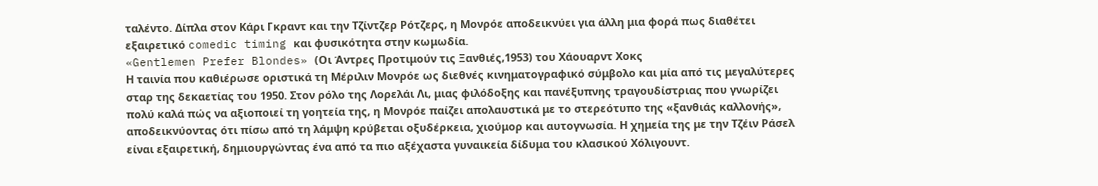ταλέντο. Δίπλα στον Κάρι Γκραντ και την Τζίντζερ Ρότζερς, η Μονρόε αποδεικνύει για άλλη μια φορά πως διαθέτει εξαιρετικό comedic timing και φυσικότητα στην κωμωδία.
«Gentlemen Prefer Blondes» (Οι Άντρες Προτιμούν τις Ξανθιές,1953) του Χάουαρντ Χοκς
Η ταινία που καθιέρωσε οριστικά τη Μέριλιν Μονρόε ως διεθνές κινηματογραφικό σύμβολο και μία από τις μεγαλύτερες σταρ της δεκαετίας του 1950. Στον ρόλο της Λορελάι Λι, μιας φιλόδοξης και πανέξυπνης τραγουδίστριας που γνωρίζει πολύ καλά πώς να αξιοποιεί τη γοητεία της, η Μονρόε παίζει απολαυστικά με το στερεότυπο της «ξανθιάς καλλονής», αποδεικνύοντας ότι πίσω από τη λάμψη κρύβεται οξυδέρκεια, χιούμορ και αυτογνωσία. Η χημεία της με την Τζέιν Ράσελ είναι εξαιρετική, δημιουργώντας ένα από τα πιο αξέχαστα γυναικεία δίδυμα του κλασικού Χόλιγουντ.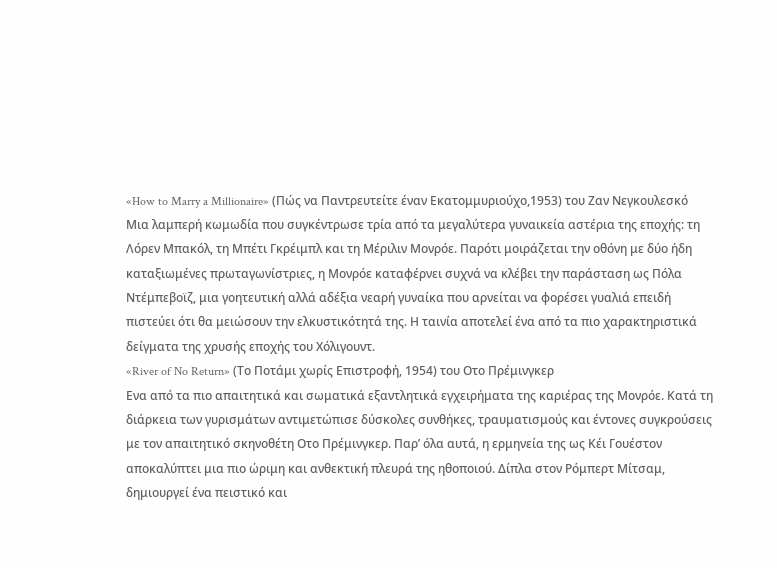«How to Marry a Millionaire» (Πώς να Παντρευτείτε έναν Εκατομμυριούχο,1953) του Ζαν Νεγκουλεσκό
Μια λαμπερή κωμωδία που συγκέντρωσε τρία από τα μεγαλύτερα γυναικεία αστέρια της εποχής: τη Λόρεν Μπακόλ, τη Μπέτι Γκρέιμπλ και τη Μέριλιν Μονρόε. Παρότι μοιράζεται την οθόνη με δύο ήδη καταξιωμένες πρωταγωνίστριες, η Μονρόε καταφέρνει συχνά να κλέβει την παράσταση ως Πόλα Ντέμπεβοϊζ, μια γοητευτική αλλά αδέξια νεαρή γυναίκα που αρνείται να φορέσει γυαλιά επειδή πιστεύει ότι θα μειώσουν την ελκυστικότητά της. Η ταινία αποτελεί ένα από τα πιο χαρακτηριστικά δείγματα της χρυσής εποχής του Χόλιγουντ.
«River of No Return» (Το Ποτάμι χωρίς Επιστροφή, 1954) του Οτο Πρέμινγκερ
Ενα από τα πιο απαιτητικά και σωματικά εξαντλητικά εγχειρήματα της καριέρας της Μονρόε. Κατά τη διάρκεια των γυρισμάτων αντιμετώπισε δύσκολες συνθήκες, τραυματισμούς και έντονες συγκρούσεις με τον απαιτητικό σκηνοθέτη Οτο Πρέμινγκερ. Παρ’ όλα αυτά, η ερμηνεία της ως Κέι Γουέστον αποκαλύπτει μια πιο ώριμη και ανθεκτική πλευρά της ηθοποιού. Δίπλα στον Ρόμπερτ Μίτσαμ, δημιουργεί ένα πειστικό και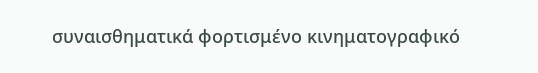συναισθηματικά φορτισμένο κινηματογραφικό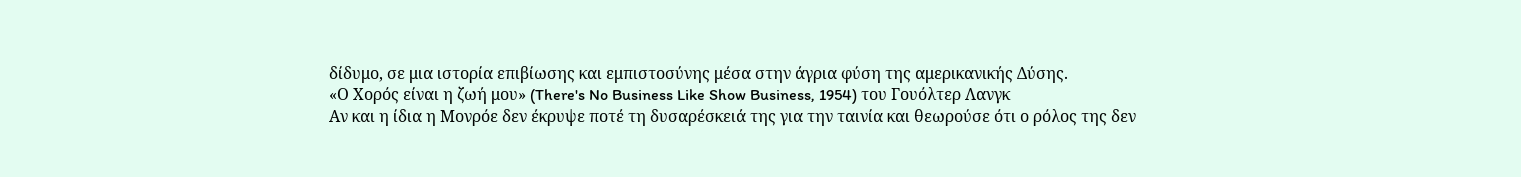δίδυμο, σε μια ιστορία επιβίωσης και εμπιστοσύνης μέσα στην άγρια φύση της αμερικανικής Δύσης.
«Ο Χορός είναι η ζωή μου» (There's No Business Like Show Business, 1954) του Γουόλτερ Λανγκ
Αν και η ίδια η Μονρόε δεν έκρυψε ποτέ τη δυσαρέσκειά της για την ταινία και θεωρούσε ότι ο ρόλος της δεν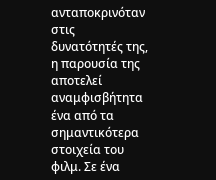ανταποκρινόταν στις δυνατότητές της, η παρουσία της αποτελεί αναμφισβήτητα ένα από τα σημαντικότερα στοιχεία του φιλμ. Σε ένα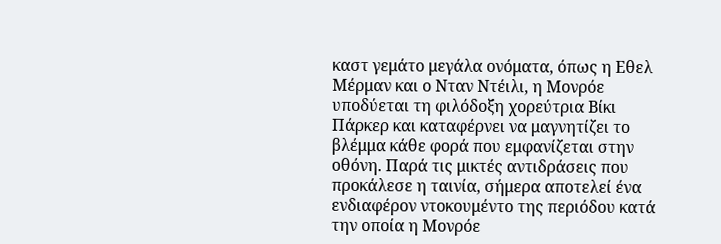καστ γεμάτο μεγάλα ονόματα, όπως η Εθελ Μέρμαν και ο Νταν Ντέιλι, η Μονρόε υποδύεται τη φιλόδοξη χορεύτρια Βίκι Πάρκερ και καταφέρνει να μαγνητίζει το βλέμμα κάθε φορά που εμφανίζεται στην οθόνη. Παρά τις μικτές αντιδράσεις που προκάλεσε η ταινία, σήμερα αποτελεί ένα ενδιαφέρον ντοκουμέντο της περιόδου κατά την οποία η Μονρόε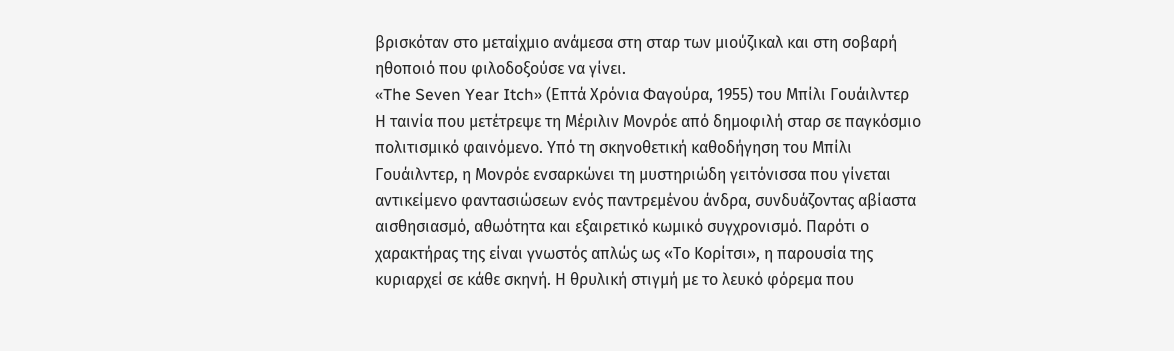βρισκόταν στο μεταίχμιο ανάμεσα στη σταρ των μιούζικαλ και στη σοβαρή ηθοποιό που φιλοδοξούσε να γίνει.
«The Seven Year Itch» (Επτά Χρόνια Φαγούρα, 1955) του Μπίλι Γουάιλντερ
Η ταινία που μετέτρεψε τη Μέριλιν Μονρόε από δημοφιλή σταρ σε παγκόσμιο πολιτισμικό φαινόμενο. Υπό τη σκηνοθετική καθοδήγηση του Μπίλι Γουάιλντερ, η Μονρόε ενσαρκώνει τη μυστηριώδη γειτόνισσα που γίνεται αντικείμενο φαντασιώσεων ενός παντρεμένου άνδρα, συνδυάζοντας αβίαστα αισθησιασμό, αθωότητα και εξαιρετικό κωμικό συγχρονισμό. Παρότι ο χαρακτήρας της είναι γνωστός απλώς ως «Το Κορίτσι», η παρουσία της κυριαρχεί σε κάθε σκηνή. Η θρυλική στιγμή με το λευκό φόρεμα που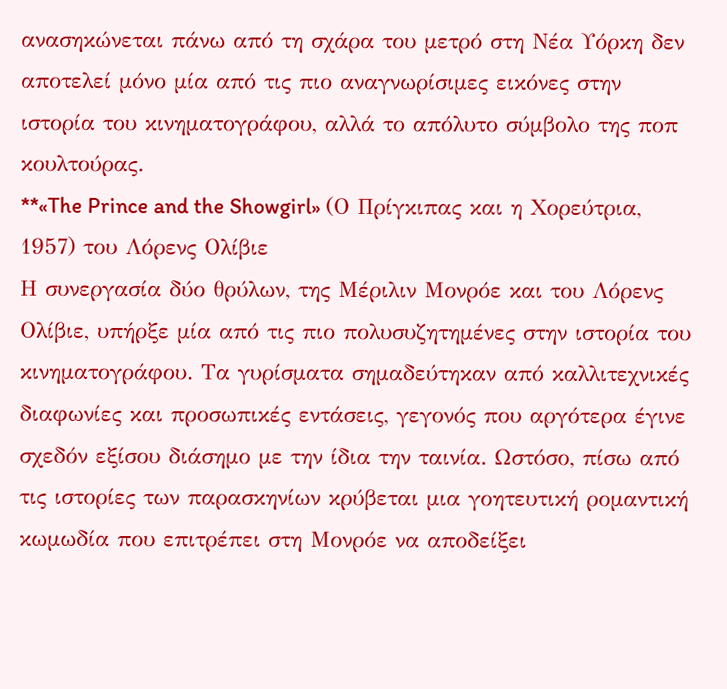ανασηκώνεται πάνω από τη σχάρα του μετρό στη Νέα Υόρκη δεν αποτελεί μόνο μία από τις πιο αναγνωρίσιμες εικόνες στην ιστορία του κινηματογράφου, αλλά το απόλυτο σύμβολο της ποπ κουλτούρας.
**«The Prince and the Showgirl» (Ο Πρίγκιπας και η Χορεύτρια, 1957) του Λόρενς Ολίβιε
Η συνεργασία δύο θρύλων, της Μέριλιν Μονρόε και του Λόρενς Ολίβιε, υπήρξε μία από τις πιο πολυσυζητημένες στην ιστορία του κινηματογράφου. Τα γυρίσματα σημαδεύτηκαν από καλλιτεχνικές διαφωνίες και προσωπικές εντάσεις, γεγονός που αργότερα έγινε σχεδόν εξίσου διάσημο με την ίδια την ταινία. Ωστόσο, πίσω από τις ιστορίες των παρασκηνίων κρύβεται μια γοητευτική ρομαντική κωμωδία που επιτρέπει στη Μονρόε να αποδείξει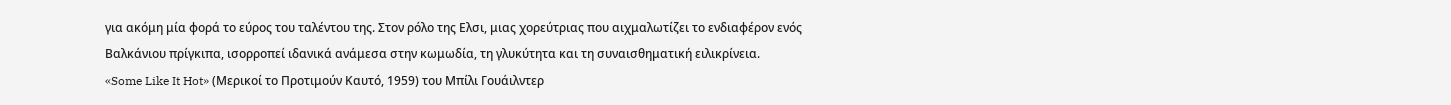για ακόμη μία φορά το εύρος του ταλέντου της. Στον ρόλο της Ελσι, μιας χορεύτριας που αιχμαλωτίζει το ενδιαφέρον ενός Βαλκάνιου πρίγκιπα, ισορροπεί ιδανικά ανάμεσα στην κωμωδία, τη γλυκύτητα και τη συναισθηματική ειλικρίνεια.
«Some Like It Hot» (Μερικοί το Προτιμούν Καυτό, 1959) του Μπίλι Γουάιλντερ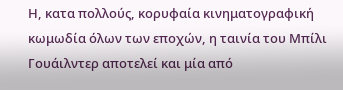Η, κατα πολλούς, κορυφαία κινηματογραφική κωμωδία όλων των εποχών, η ταινία του Μπίλι Γουάιλντερ αποτελεί και μία από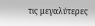τις μεγαλύτερες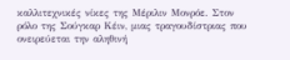καλλιτεχνικές νίκες της Μέριλιν Μονρόε. Στον ρόλο της Σούγκαρ Κέιν, μιας τραγουδίστριας που ονειρεύεται την αληθινή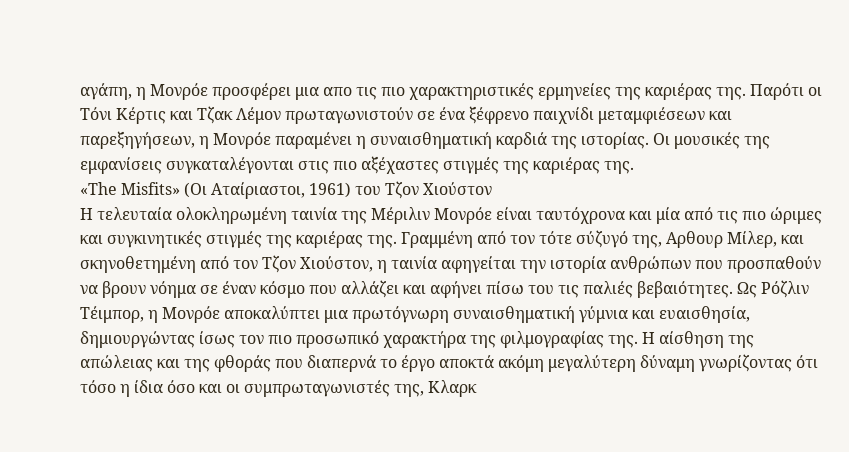αγάπη, η Μονρόε προσφέρει μια απο τις πιο χαρακτηριστικές ερμηνείες της καριέρας της. Παρότι οι Τόνι Κέρτις και Τζακ Λέμον πρωταγωνιστούν σε ένα ξέφρενο παιχνίδι μεταμφιέσεων και παρεξηγήσεων, η Μονρόε παραμένει η συναισθηματική καρδιά της ιστορίας. Οι μουσικές της εμφανίσεις συγκαταλέγονται στις πιο αξέχαστες στιγμές της καριέρας της.
«The Misfits» (Οι Αταίριαστοι, 1961) του Τζον Χιούστον
Η τελευταία ολοκληρωμένη ταινία της Μέριλιν Μονρόε είναι ταυτόχρονα και μία από τις πιο ώριμες και συγκινητικές στιγμές της καριέρας της. Γραμμένη από τον τότε σύζυγό της, Aρθουρ Μίλερ, και σκηνοθετημένη από τον Τζον Χιούστον, η ταινία αφηγείται την ιστορία ανθρώπων που προσπαθούν να βρουν νόημα σε έναν κόσμο που αλλάζει και αφήνει πίσω του τις παλιές βεβαιότητες. Ως Ρόζλιν Τέιμπορ, η Μονρόε αποκαλύπτει μια πρωτόγνωρη συναισθηματική γύμνια και ευαισθησία, δημιουργώντας ίσως τον πιο προσωπικό χαρακτήρα της φιλμογραφίας της. Η αίσθηση της απώλειας και της φθοράς που διαπερνά το έργο αποκτά ακόμη μεγαλύτερη δύναμη γνωρίζοντας ότι τόσο η ίδια όσο και οι συμπρωταγωνιστές της, Κλαρκ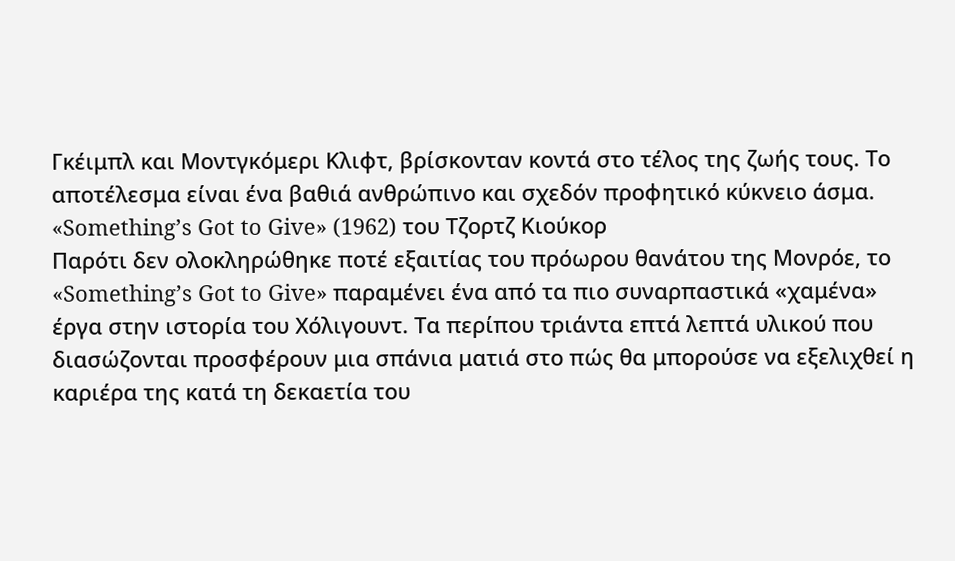Γκέιμπλ και Μοντγκόμερι Κλιφτ, βρίσκονταν κοντά στο τέλος της ζωής τους. Το αποτέλεσμα είναι ένα βαθιά ανθρώπινο και σχεδόν προφητικό κύκνειο άσμα.
«Something’s Got to Give» (1962) του Τζορτζ Κιούκορ
Παρότι δεν ολοκληρώθηκε ποτέ εξαιτίας του πρόωρου θανάτου της Μονρόε, το «Something’s Got to Give» παραμένει ένα από τα πιο συναρπαστικά «χαμένα» έργα στην ιστορία του Χόλιγουντ. Τα περίπου τριάντα επτά λεπτά υλικού που διασώζονται προσφέρουν μια σπάνια ματιά στο πώς θα μπορούσε να εξελιχθεί η καριέρα της κατά τη δεκαετία του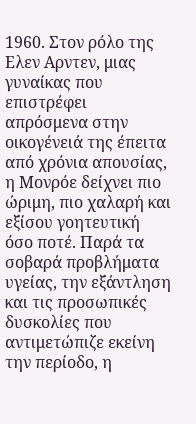1960. Στον ρόλο της Ελεν Αρντεν, μιας γυναίκας που επιστρέφει απρόσμενα στην οικογένειά της έπειτα από χρόνια απουσίας, η Μονρόε δείχνει πιο ώριμη, πιο χαλαρή και εξίσου γοητευτική όσο ποτέ. Παρά τα σοβαρά προβλήματα υγείας, την εξάντληση και τις προσωπικές δυσκολίες που αντιμετώπιζε εκείνη την περίοδο, η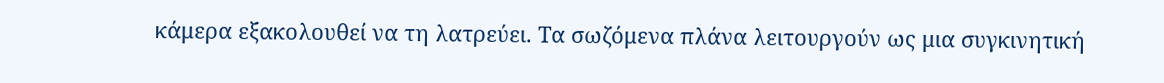κάμερα εξακολουθεί να τη λατρεύει. Τα σωζόμενα πλάνα λειτουργούν ως μια συγκινητική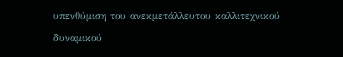υπενθύμιση του ανεκμετάλλευτου καλλιτεχνικού δυναμικού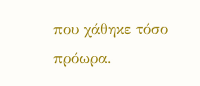που χάθηκε τόσο πρόωρα.